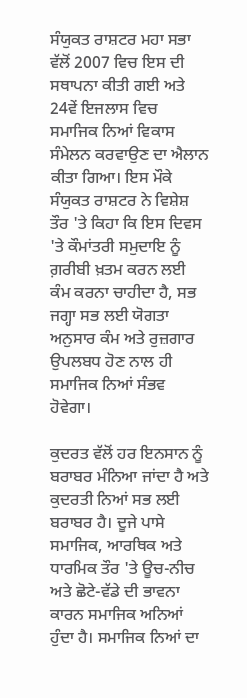ਸੰਯੁਕਤ ਰਾਸ਼ਟਰ ਮਹਾ ਸਭਾ ਵੱਲੋਂ 2007 ਵਿਚ ਇਸ ਦੀ ਸਥਾਪਨਾ ਕੀਤੀ ਗਈ ਅਤੇ 24ਵੇਂ ਇਜਲਾਸ ਵਿਚ ਸਮਾਜਿਕ ਨਿਆਂ ਵਿਕਾਸ ਸੰਮੇਲਨ ਕਰਵਾਉਣ ਦਾ ਐਲਾਨ ਕੀਤਾ ਗਿਆ। ਇਸ ਮੌਕੇ ਸੰਯੁਕਤ ਰਾਸ਼ਟਰ ਨੇ ਵਿਸ਼ੇਸ਼ ਤੌਰ 'ਤੇ ਕਿਹਾ ਕਿ ਇਸ ਦਿਵਸ 'ਤੇ ਕੌਮਾਂਤਰੀ ਸਮੁਦਾਇ ਨੂੰ ਗ਼ਰੀਬੀ ਖ਼ਤਮ ਕਰਨ ਲਈ ਕੰਮ ਕਰਨਾ ਚਾਹੀਦਾ ਹੈ, ਸਭ ਜਗ੍ਹਾ ਸਭ ਲਈ ਯੋਗਤਾ ਅਨੁਸਾਰ ਕੰਮ ਅਤੇ ਰੁਜ਼ਗਾਰ ਉਪਲਬਧ ਹੋਣ ਨਾਲ ਹੀ ਸਮਾਜਿਕ ਨਿਆਂ ਸੰਭਵ ਹੋਵੇਗਾ।

ਕੁਦਰਤ ਵੱਲੋਂ ਹਰ ਇਨਸਾਨ ਨੂੰ ਬਰਾਬਰ ਮੰਨਿਆ ਜਾਂਦਾ ਹੈ ਅਤੇ ਕੁਦਰਤੀ ਨਿਆਂ ਸਭ ਲਈ ਬਰਾਬਰ ਹੈ। ਦੂਜੇ ਪਾਸੇ ਸਮਾਜਿਕ, ਆਰਥਿਕ ਅਤੇ ਧਾਰਮਿਕ ਤੌਰ 'ਤੇ ਊਚ-ਨੀਚ ਅਤੇ ਛੋਟੇ-ਵੱਡੇ ਦੀ ਭਾਵਨਾ ਕਾਰਨ ਸਮਾਜਿਕ ਅਨਿਆਂ ਹੁੰਦਾ ਹੈ। ਸਮਾਜਿਕ ਨਿਆਂ ਦਾ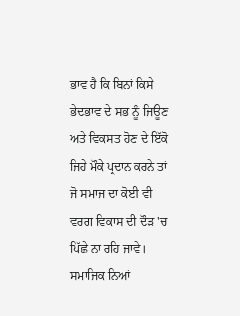ਭਾਵ ਹੈ ਕਿ ਬਿਨਾਂ ਕਿਸੇ ਭੇਦਭਾਵ ਦੇ ਸਭ ਨੂੰ ਜਿਊਣ ਅਤੇ ਵਿਕਸਤ ਹੋਣ ਦੇ ਇੱਕੋ ਜਿਹੇ ਮੌਕੇ ਪ੍ਰਦਾਨ ਕਰਨੇ ਤਾਂ ਜੋ ਸਮਾਜ ਦਾ ਕੋਈ ਵੀ ਵਰਗ ਵਿਕਾਸ ਦੀ ਦੌੜ 'ਚ ਪਿੱਛੇ ਨਾ ਰਹਿ ਜਾਵੇ। ਸਮਾਜਿਕ ਨਿਆਂ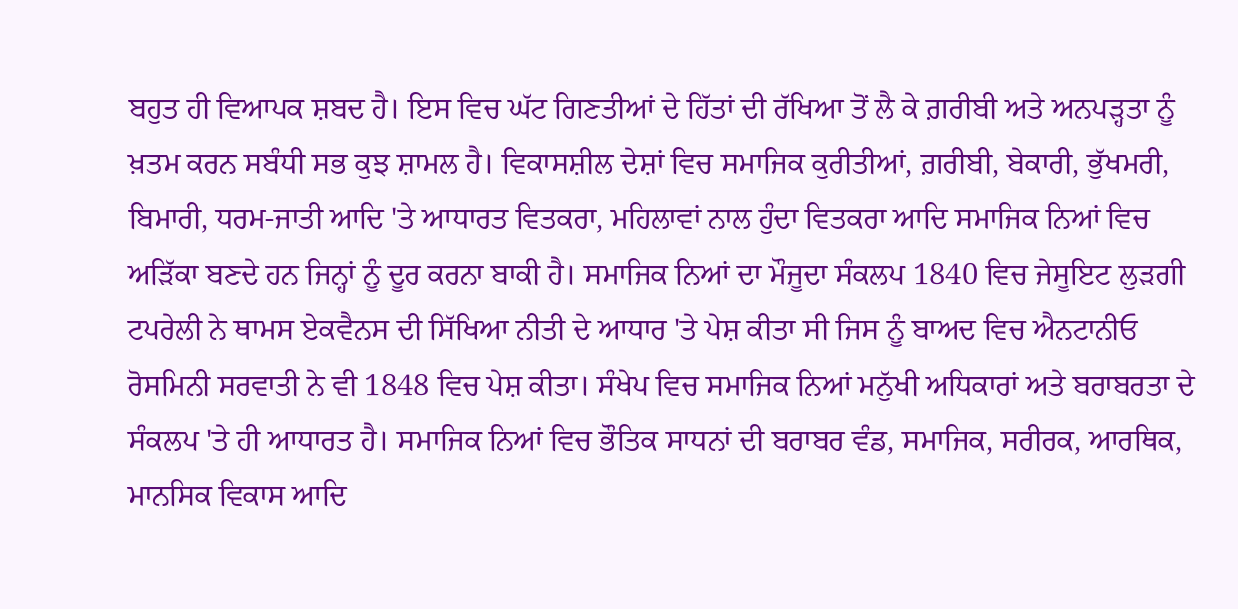ਬਹੁਤ ਹੀ ਵਿਆਪਕ ਸ਼ਬਦ ਹੈ। ਇਸ ਵਿਚ ਘੱਟ ਗਿਣਤੀਆਂ ਦੇ ਹਿੱਤਾਂ ਦੀ ਰੱਖਿਆ ਤੋਂ ਲੈ ਕੇ ਗ਼ਰੀਬੀ ਅਤੇ ਅਨਪੜ੍ਹਤਾ ਨੂੰ ਖ਼ਤਮ ਕਰਨ ਸਬੰਧੀ ਸਭ ਕੁਝ ਸ਼ਾਮਲ ਹੈ। ਵਿਕਾਸਸ਼ੀਲ ਦੇਸ਼ਾਂ ਵਿਚ ਸਮਾਜਿਕ ਕੁਰੀਤੀਆਂ, ਗ਼ਰੀਬੀ, ਬੇਕਾਰੀ, ਭੁੱਖਮਰੀ, ਬਿਮਾਰੀ, ਧਰਮ-ਜਾਤੀ ਆਦਿ 'ਤੇ ਆਧਾਰਤ ਵਿਤਕਰਾ, ਮਹਿਲਾਵਾਂ ਨਾਲ ਹੁੰਦਾ ਵਿਤਕਰਾ ਆਦਿ ਸਮਾਜਿਕ ਨਿਆਂ ਵਿਚ ਅੜਿੱਕਾ ਬਣਦੇ ਹਨ ਜਿਨ੍ਹਾਂ ਨੂੰ ਦੂਰ ਕਰਨਾ ਬਾਕੀ ਹੈ। ਸਮਾਜਿਕ ਨਿਆਂ ਦਾ ਮੌਜੂਦਾ ਸੰਕਲਪ 1840 ਵਿਚ ਜੇਸੂਇਟ ਲੁੜਗੀ ਟਪਰੇਲੀ ਨੇ ਥਾਮਸ ਏਕਵੈਨਸ ਦੀ ਸਿੱਖਿਆ ਨੀਤੀ ਦੇ ਆਧਾਰ 'ਤੇ ਪੇਸ਼ ਕੀਤਾ ਸੀ ਜਿਸ ਨੂੰ ਬਾਅਦ ਵਿਚ ਐਨਟਾਨੀਓ ਰੋਸਮਿਨੀ ਸਰਵਾਤੀ ਨੇ ਵੀ 1848 ਵਿਚ ਪੇਸ਼ ਕੀਤਾ। ਸੰਖੇਪ ਵਿਚ ਸਮਾਜਿਕ ਨਿਆਂ ਮਨੁੱਖੀ ਅਧਿਕਾਰਾਂ ਅਤੇ ਬਰਾਬਰਤਾ ਦੇ ਸੰਕਲਪ 'ਤੇ ਹੀ ਆਧਾਰਤ ਹੈ। ਸਮਾਜਿਕ ਨਿਆਂ ਵਿਚ ਭੌਤਿਕ ਸਾਧਨਾਂ ਦੀ ਬਰਾਬਰ ਵੰਡ, ਸਮਾਜਿਕ, ਸਰੀਰਕ, ਆਰਥਿਕ, ਮਾਨਸਿਕ ਵਿਕਾਸ ਆਦਿ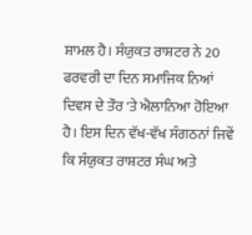ਸ਼ਾਮਲ ਹੈ। ਸੰਯੁਕਤ ਰਾਸ਼ਟਰ ਨੇ 20 ਫਰਵਰੀ ਦਾ ਦਿਨ ਸਮਾਜਿਕ ਨਿਆਂ ਦਿਵਸ ਦੇ ਤੌਰ 'ਤੇ ਐਲਾਨਿਆ ਹੋਇਆ ਹੈ। ਇਸ ਦਿਨ ਵੱਖ-ਵੱਖ ਸੰਗਠਨਾਂ ਜਿਵੇਂ ਕਿ ਸੰਯੁਕਤ ਰਾਸ਼ਟਰ ਸੰਘ ਅਤੇ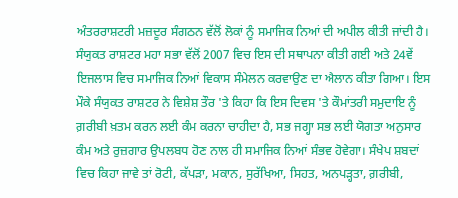ਅੰਤਰਰਾਸ਼ਟਰੀ ਮਜ਼ਦੂਰ ਸੰਗਠਨ ਵੱਲੋਂ ਲੋਕਾਂ ਨੂੰ ਸਮਾਜਿਕ ਨਿਆਂ ਦੀ ਅਪੀਲ ਕੀਤੀ ਜਾਂਦੀ ਹੈ। ਸੰਯੁਕਤ ਰਾਸ਼ਟਰ ਮਹਾ ਸਭਾ ਵੱਲੋਂ 2007 ਵਿਚ ਇਸ ਦੀ ਸਥਾਪਨਾ ਕੀਤੀ ਗਈ ਅਤੇ 24ਵੇਂ ਇਜਲਾਸ ਵਿਚ ਸਮਾਜਿਕ ਨਿਆਂ ਵਿਕਾਸ ਸੰਮੇਲਨ ਕਰਵਾਉਣ ਦਾ ਐਲਾਨ ਕੀਤਾ ਗਿਆ। ਇਸ ਮੌਕੇ ਸੰਯੁਕਤ ਰਾਸ਼ਟਰ ਨੇ ਵਿਸ਼ੇਸ਼ ਤੌਰ 'ਤੇ ਕਿਹਾ ਕਿ ਇਸ ਦਿਵਸ 'ਤੇ ਕੌਮਾਂਤਰੀ ਸਮੁਦਾਇ ਨੂੰ ਗ਼ਰੀਬੀ ਖ਼ਤਮ ਕਰਨ ਲਈ ਕੰਮ ਕਰਨਾ ਚਾਹੀਦਾ ਹੈ, ਸਭ ਜਗ੍ਹਾ ਸਭ ਲਈ ਯੋਗਤਾ ਅਨੁਸਾਰ ਕੰਮ ਅਤੇ ਰੁਜ਼ਗਾਰ ਉਪਲਬਧ ਹੋਣ ਨਾਲ ਹੀ ਸਮਾਜਿਕ ਨਿਆਂ ਸੰਭਵ ਹੋਵੇਗਾ। ਸੰਖੇਪ ਸ਼ਬਦਾਂ ਵਿਚ ਕਿਹਾ ਜਾਵੇ ਤਾਂ ਰੋਟੀ, ਕੱਪੜਾ, ਮਕਾਨ, ਸੁਰੱਖਿਆ, ਸਿਹਤ, ਅਨਪੜ੍ਹਤਾ, ਗ਼ਰੀਬੀ,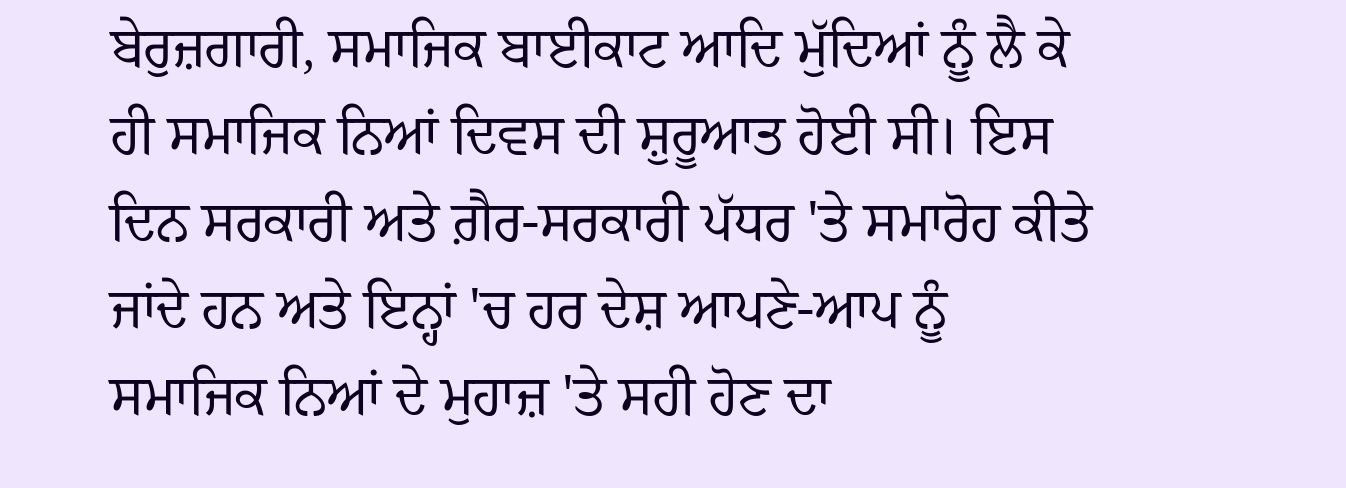ਬੇਰੁਜ਼ਗਾਰੀ, ਸਮਾਜਿਕ ਬਾਈਕਾਟ ਆਦਿ ਮੁੱਦਿਆਂ ਨੂੰ ਲੈ ਕੇ ਹੀ ਸਮਾਜਿਕ ਨਿਆਂ ਦਿਵਸ ਦੀ ਸ਼ੁਰੂਆਤ ਹੋਈ ਸੀ। ਇਸ ਦਿਨ ਸਰਕਾਰੀ ਅਤੇ ਗ਼ੈਰ-ਸਰਕਾਰੀ ਪੱਧਰ 'ਤੇ ਸਮਾਰੋਹ ਕੀਤੇ ਜਾਂਦੇ ਹਨ ਅਤੇ ਇਨ੍ਹਾਂ 'ਚ ਹਰ ਦੇਸ਼ ਆਪਣੇ-ਆਪ ਨੂੰ ਸਮਾਜਿਕ ਨਿਆਂ ਦੇ ਮੁਹਾਜ਼ 'ਤੇ ਸਹੀ ਹੋਣ ਦਾ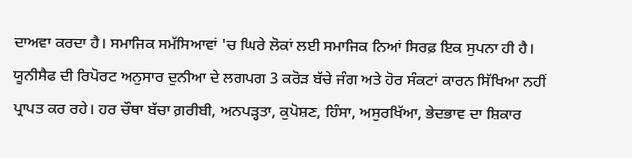ਦਾਅਵਾ ਕਰਦਾ ਹੈ। ਸਮਾਜਿਕ ਸਮੱਸਿਆਵਾਂ 'ਚ ਘਿਰੇ ਲੋਕਾਂ ਲਈ ਸਮਾਜਿਕ ਨਿਆਂ ਸਿਰਫ਼ ਇਕ ਸੁਪਨਾ ਹੀ ਹੈ। ਯੂਨੀਸੈਫ ਦੀ ਰਿਪੋਰਟ ਅਨੁਸਾਰ ਦੁਨੀਆ ਦੇ ਲਗਪਗ 3 ਕਰੋੜ ਬੱਚੇ ਜੰਗ ਅਤੇ ਹੋਰ ਸੰਕਟਾਂ ਕਾਰਨ ਸਿੱਖਿਆ ਨਹੀਂ ਪ੍ਰਾਪਤ ਕਰ ਰਹੇ। ਹਰ ਚੌਥਾ ਬੱਚਾ ਗ਼ਰੀਬੀ, ਅਨਪੜ੍ਹਤਾ, ਕੁਪੋਸ਼ਣ, ਹਿੰਸਾ, ਅਸੁਰਖਿੱਆ, ਭੇਦਭਾਵ ਦਾ ਸ਼ਿਕਾਰ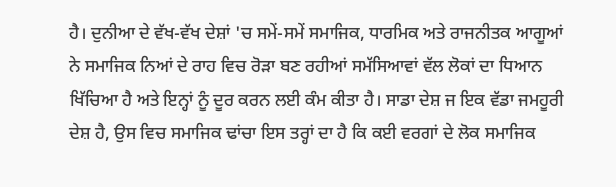ਹੈ। ਦੁਨੀਆ ਦੇ ਵੱਖ-ਵੱਖ ਦੇਸ਼ਾਂ 'ਚ ਸਮੇਂ-ਸਮੇਂ ਸਮਾਜਿਕ, ਧਾਰਮਿਕ ਅਤੇ ਰਾਜਨੀਤਕ ਆਗੂਆਂ ਨੇ ਸਮਾਜਿਕ ਨਿਆਂ ਦੇ ਰਾਹ ਵਿਚ ਰੋੜਾ ਬਣ ਰਹੀਆਂ ਸਮੱਸਿਆਵਾਂ ਵੱਲ ਲੋਕਾਂ ਦਾ ਧਿਆਨ ਖਿੱਚਿਆ ਹੈ ਅਤੇ ਇਨ੍ਹਾਂ ਨੂੰ ਦੂਰ ਕਰਨ ਲਈ ਕੰਮ ਕੀਤਾ ਹੈ। ਸਾਡਾ ਦੇਸ਼ ਜ ਇਕ ਵੱਡਾ ਜਮਹੂਰੀ ਦੇਸ਼ ਹੈ, ਉਸ ਵਿਚ ਸਮਾਜਿਕ ਢਾਂਚਾ ਇਸ ਤਰ੍ਹਾਂ ਦਾ ਹੈ ਕਿ ਕਈ ਵਰਗਾਂ ਦੇ ਲੋਕ ਸਮਾਜਿਕ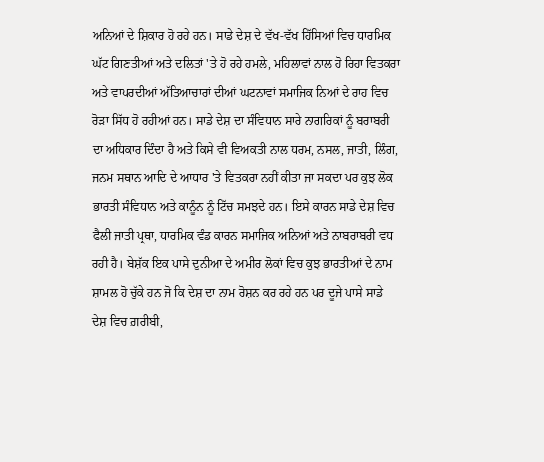ਅਨਿਆਂ ਦੇ ਸ਼ਿਕਾਰ ਹੋ ਰਹੇ ਹਨ। ਸਾਡੇ ਦੇਸ਼ ਦੇ ਵੱਖ-ਵੱਖ ਹਿੱਸਿਆਂ ਵਿਚ ਧਾਰਮਿਕ ਘੱਟ ਗਿਣਤੀਆਂ ਅਤੇ ਦਲਿਤਾਂ 'ਤੇ ਹੋ ਰਹੇ ਹਮਲੇ, ਮਹਿਲਾਵਾਂ ਨਾਲ ਹੋ ਰਿਹਾ ਵਿਤਕਰਾ ਅਤੇ ਵਾਪਰਦੀਆਂ ਅੱਤਿਆਚਾਰਾਂ ਦੀਆਂ ਘਟਨਾਵਾਂ ਸਮਾਜਿਕ ਨਿਆਂ ਦੇ ਰਾਹ ਵਿਚ ਰੋੜਾ ਸਿੱਧ ਹੋ ਰਹੀਆਂ ਹਨ। ਸਾਡੇ ਦੇਸ਼ ਦਾ ਸੰਵਿਧਾਨ ਸਾਰੇ ਨਾਗਰਿਕਾਂ ਨੂੰ ਬਰਾਬਰੀ ਦਾ ਅਧਿਕਾਰ ਦਿੰਦਾ ਹੈ ਅਤੇ ਕਿਸੇ ਵੀ ਵਿਅਕਤੀ ਨਾਲ ਧਰਮ, ਨਸਲ, ਜਾਤੀ, ਲਿੰਗ, ਜਨਮ ਸਥਾਨ ਆਦਿ ਦੇ ਆਧਾਰ 'ਤੇ ਵਿਤਕਰਾ ਨਹੀਂ ਕੀਤਾ ਜਾ ਸਕਦਾ ਪਰ ਕੁਝ ਲੋਕ ਭਾਰਤੀ ਸੰਵਿਧਾਨ ਅਤੇ ਕਾਨੂੰਨ ਨੂੰ ਟਿੱਚ ਸਮਝਦੇ ਹਨ। ਇਸੇ ਕਾਰਨ ਸਾਡੇ ਦੇਸ਼ ਵਿਚ ਫੈਲੀ ਜਾਤੀ ਪ੍ਰਥਾ, ਧਾਰਮਿਕ ਵੰਡ ਕਾਰਨ ਸਮਾਜਿਕ ਅਨਿਆਂ ਅਤੇ ਨਾਬਰਾਬਰੀ ਵਧ ਰਹੀ ਹੈ। ਬੇਸ਼ੱਕ ਇਕ ਪਾਸੇ ਦੁਨੀਆ ਦੇ ਅਮੀਰ ਲੋਕਾਂ ਵਿਚ ਕੁਝ ਭਾਰਤੀਆਂ ਦੇ ਨਾਮ ਸ਼ਾਮਲ ਹੋ ਚੁੱਕੇ ਹਨ ਜੋ ਕਿ ਦੇਸ਼ ਦਾ ਨਾਮ ਰੋਸ਼ਨ ਕਰ ਰਹੇ ਹਨ ਪਰ ਦੂਜੇ ਪਾਸੇ ਸਾਡੇ ਦੇਸ਼ ਵਿਚ ਗ਼ਰੀਬੀ,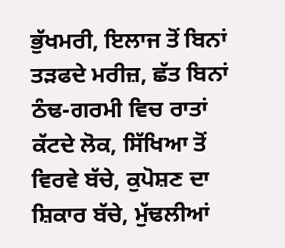ਭੁੱਖਮਰੀ, ਇਲਾਜ ਤੋਂ ਬਿਨਾਂ ਤੜਫਦੇ ਮਰੀਜ਼, ਛੱਤ ਬਿਨਾਂ ਠੰਢ-ਗਰਮੀ ਵਿਚ ਰਾਤਾਂ ਕੱਟਦੇ ਲੋਕ, ਸਿੱਖਿਆ ਤੋਂ ਵਿਰਵੇ ਬੱਚੇ, ਕੁਪੋਸ਼ਣ ਦਾ ਸ਼ਿਕਾਰ ਬੱਚੇ, ਮੁੱਢਲੀਆਂ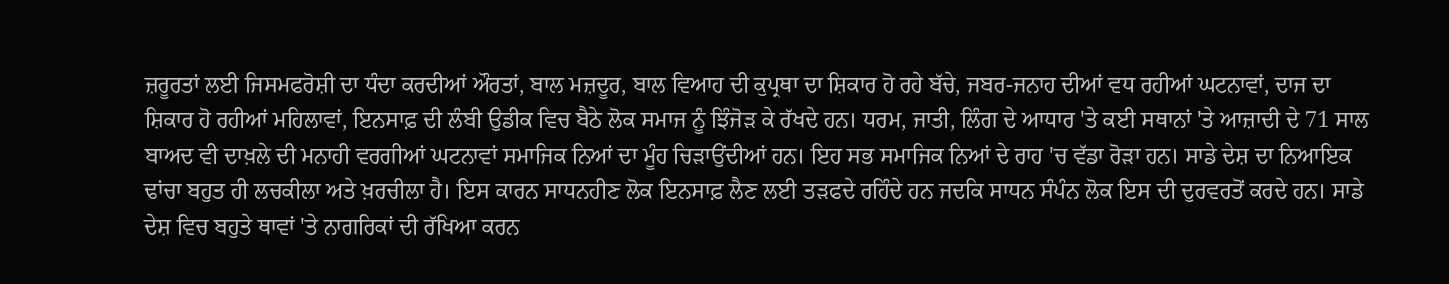ਜ਼ਰੂਰਤਾਂ ਲਈ ਜਿਸਮਫਰੋਸ਼ੀ ਦਾ ਧੰਦਾ ਕਰਦੀਆਂ ਔਰਤਾਂ, ਬਾਲ ਮਜ਼ਦੂਰ, ਬਾਲ ਵਿਆਹ ਦੀ ਕੁਪ੍ਰਥਾ ਦਾ ਸ਼ਿਕਾਰ ਹੋ ਰਹੇ ਬੱਚੇ, ਜਬਰ-ਜਨਾਹ ਦੀਆਂ ਵਧ ਰਹੀਆਂ ਘਟਨਾਵਾਂ, ਦਾਜ ਦਾ ਸ਼ਿਕਾਰ ਹੋ ਰਹੀਆਂ ਮਹਿਲਾਵਾਂ, ਇਨਸਾਫ਼ ਦੀ ਲੰਬੀ ਉਡੀਕ ਵਿਚ ਬੈਠੇ ਲੋਕ ਸਮਾਜ ਨੂੰ ਝਿੰਜੋੜ ਕੇ ਰੱਖਦੇ ਹਨ। ਧਰਮ, ਜਾਤੀ, ਲਿੰਗ ਦੇ ਆਧਾਰ 'ਤੇ ਕਈ ਸਥਾਨਾਂ 'ਤੇ ਆਜ਼ਾਦੀ ਦੇ 71 ਸਾਲ ਬਾਅਦ ਵੀ ਦਾਖ਼ਲੇ ਦੀ ਮਨਾਹੀ ਵਰਗੀਆਂ ਘਟਨਾਵਾਂ ਸਮਾਜਿਕ ਨਿਆਂ ਦਾ ਮੂੰਹ ਚਿੜਾਉਂਦੀਆਂ ਹਨ। ਇਹ ਸਭ ਸਮਾਜਿਕ ਨਿਆਂ ਦੇ ਰਾਹ 'ਚ ਵੱਡਾ ਰੋੜਾ ਹਨ। ਸਾਡੇ ਦੇਸ਼ ਦਾ ਨਿਆਇਕ ਢਾਂਚਾ ਬਹੁਤ ਹੀ ਲਚਕੀਲਾ ਅਤੇ ਖ਼ਰਚੀਲਾ ਹੈ। ਇਸ ਕਾਰਨ ਸਾਧਨਹੀਣ ਲੋਕ ਇਨਸਾਫ਼ ਲੈਣ ਲਈ ਤੜਫਦੇ ਰਹਿੰਦੇ ਹਨ ਜਦਕਿ ਸਾਧਨ ਸੰਪੰਨ ਲੋਕ ਇਸ ਦੀ ਦੁਰਵਰਤੋਂ ਕਰਦੇ ਹਨ। ਸਾਡੇ ਦੇਸ਼ ਵਿਚ ਬਹੁਤੇ ਥਾਵਾਂ 'ਤੇ ਨਾਗਰਿਕਾਂ ਦੀ ਰੱਖਿਆ ਕਰਨ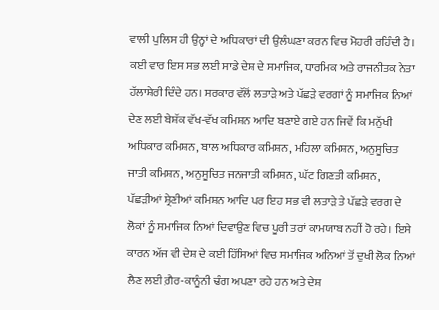ਵਾਲੀ ਪੁਲਿਸ ਹੀ ਉਨ੍ਹਾਂ ਦੇ ਅਧਿਕਾਰਾਂ ਦੀ ਉਲੰਘਣਾ ਕਰਨ ਵਿਚ ਮੋਹਰੀ ਰਹਿੰਦੀ ਹੈ। ਕਈ ਵਾਰ ਇਸ ਸਭ ਲਈ ਸਾਡੇ ਦੇਸ਼ ਦੇ ਸਮਾਜਿਕ, ਧਾਰਮਿਕ ਅਤੇ ਰਾਜਨੀਤਕ ਨੇਤਾ ਹੱਲਾਸ਼ੇਰੀ ਦਿੰਦੇ ਹਨ। ਸਰਕਾਰ ਵੱਲੋਂ ਲਤਾੜੇ ਅਤੇ ਪੱਛੜੇ ਵਰਗਾਂ ਨੂੰ ਸਮਾਜਿਕ ਨਿਆਂ ਦੇਣ ਲਈ ਬੇਸ਼ੱਕ ਵੱਖ-ਵੱਖ ਕਮਿਸ਼ਨ ਆਦਿ ਬਣਾਏ ਗਏ ਹਨ ਜਿਵੇਂ ਕਿ ਮਨੁੱਖੀ ਅਧਿਕਾਰ ਕਮਿਸ਼ਨ, ਬਾਲ ਅਧਿਕਾਰ ਕਮਿਸ਼ਨ, ਮਹਿਲਾ ਕਮਿਸ਼ਨ, ਅਨੁਸੂਚਿਤ ਜਾਤੀ ਕਮਿਸ਼ਨ, ਅਨੁਸੂਚਿਤ ਜਨਜਾਤੀ ਕਮਿਸ਼ਨ, ਘੱਟ ਗਿਣਤੀ ਕਮਿਸ਼ਨ, ਪੱਛੜੀਆਂ ਸ਼੍ਰੇਣੀਆਂ ਕਮਿਸ਼ਨ ਆਦਿ ਪਰ ਇਹ ਸਭ ਵੀ ਲਤਾੜੇ ਤੇ ਪੱਛੜੇ ਵਰਗ ਦੇ ਲੋਕਾਂ ਨੂੰ ਸਮਾਜਿਕ ਨਿਆਂ ਦਿਵਾਉਣ ਵਿਚ ਪੂਰੀ ਤਰਾਂ ਕਾਮਯਾਬ ਨਹੀਂ ਹੋ ਰਹੇ। ਇਸੇ ਕਾਰਨ ਅੱਜ ਵੀ ਦੇਸ਼ ਦੇ ਕਈ ਹਿੱਸਿਆਂ ਵਿਚ ਸਮਾਜਿਕ ਅਨਿਆਂ ਤੋਂ ਦੁਖੀ ਲੋਕ ਨਿਆਂ ਲੈਣ ਲਈ ਗ਼ੈਰ-ਕਾਨੂੰਨੀ ਢੰਗ ਅਪਣਾ ਰਹੇ ਹਨ ਅਤੇ ਦੇਸ਼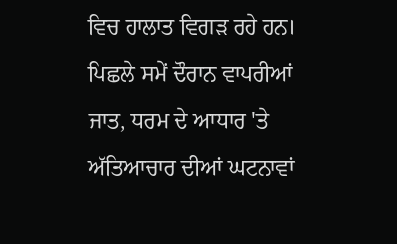ਵਿਚ ਹਾਲਾਤ ਵਿਗੜ ਰਹੇ ਹਨ। ਪਿਛਲੇ ਸਮੇਂ ਦੌਰਾਨ ਵਾਪਰੀਆਂ ਜਾਤ, ਧਰਮ ਦੇ ਆਧਾਰ 'ਤੇ ਅੱਤਿਆਚਾਰ ਦੀਆਂ ਘਟਨਾਵਾਂ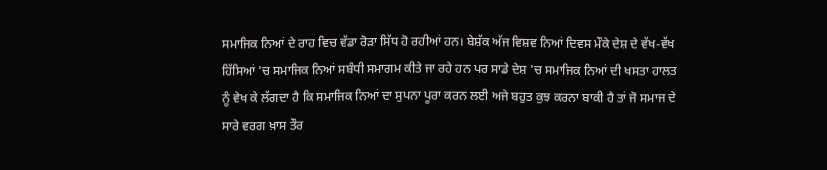ਸਮਾਜਿਕ ਨਿਆਂ ਦੇ ਰਾਹ ਵਿਚ ਵੱਡਾ ਰੋੜਾ ਸਿੱਧ ਹੋ ਰਹੀਆਂ ਹਨ। ਬੇਸ਼ੱਕ ਅੱਜ ਵਿਸ਼ਵ ਨਿਆਂ ਦਿਵਸ ਮੌਕੇ ਦੇਸ਼ ਦੇ ਵੱਖ-ਵੱਖ ਹਿੱਸਿਆਂ 'ਚ ਸਮਾਜਿਕ ਨਿਆਂ ਸਬੰਧੀ ਸਮਾਗਮ ਕੀਤੇ ਜਾ ਰਹੇ ਹਨ ਪਰ ਸਾਡੇ ਦੇਸ਼ 'ਚ ਸਮਾਜਿਕ ਨਿਆਂ ਦੀ ਖਸਤਾ ਹਾਲਤ ਨੂੰ ਵੇਖ ਕੇ ਲੱਗਦਾ ਹੈ ਕਿ ਸਮਾਜਿਕ ਨਿਆਂ ਦਾ ਸੁਪਨਾ ਪੂਰਾ ਕਰਨ ਲਈ ਅਜੇ ਬਹੁਤ ਕੁਝ ਕਰਨਾ ਬਾਕੀ ਹੈ ਤਾਂ ਜੋ ਸਮਾਜ ਦੇ ਸਾਰੇ ਵਰਗ ਖ਼ਾਸ ਤੌਰ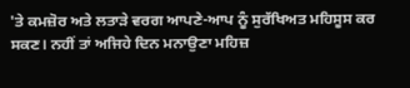'ਤੇ ਕਮਜ਼ੋਰ ਅਤੇ ਲਤਾੜੇ ਵਰਗ ਆਪਣੇ-ਆਪ ਨੂੰ ਸੁਰੱਖਿਅਤ ਮਹਿਸੂਸ ਕਰ ਸਕਣ। ਨਹੀਂ ਤਾਂ ਅਜਿਹੇ ਦਿਨ ਮਨਾਉਣਾ ਮਹਿਜ਼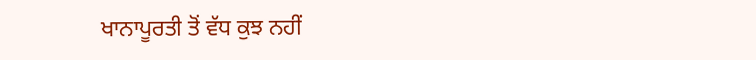ਖਾਨਾਪੂਰਤੀ ਤੋਂ ਵੱਧ ਕੁਝ ਨਹੀਂ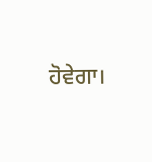ਹੋਵੇਗਾ।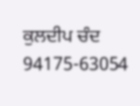ਕੁਲਦੀਪ ਚੰਦ
94175-63054